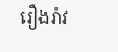រឿងរ៉ាវ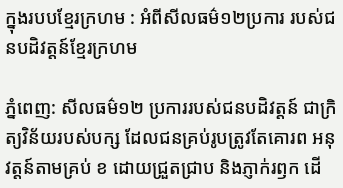ក្នុងរបបខ្មែរក្រហម : អំពីសីលធម៌១២ប្រការ របស់ជនបដិវត្ដន៍ខ្មែរក្រហម

ភ្នំពេញ: សីលធម៌១២ ប្រការរបស់ជនបដិវត្ដន៍ ជាក្រិត្យវិន័យរបស់បក្ស ដែលជនគ្រប់រូបត្រូវតែគោរព អនុវត្ដន៍តាមគ្រប់ ខ ដោយជ្រួតជ្រាប និងភ្ញាក់រឭក ដើ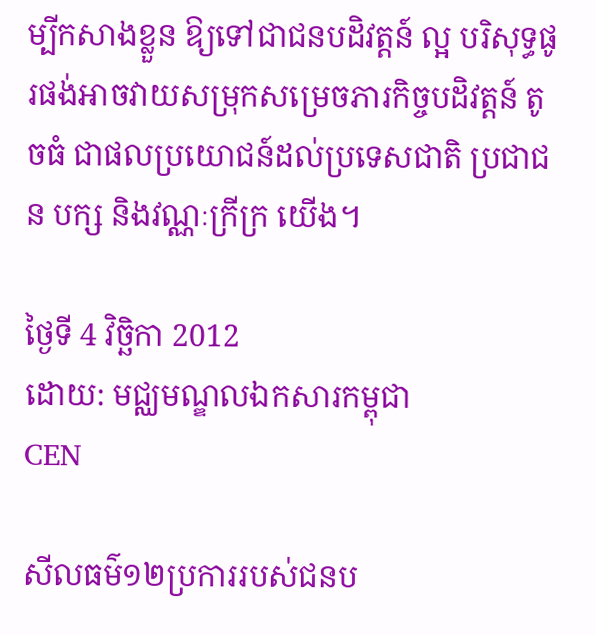ម្បីកសាងខ្លួន ឱ្យទៅជាជនបដិវត្ដន៍ ល្អ បរិសុទ្ធផូរផង់អាចវាយសម្រុកសម្រេចភារកិច្ចបដិវត្ដន៍ តូចធំ ជាផលប្រយោជន៍ដល់ប្រទេសជាតិ ប្រជាជន បក្ស និងវណ្ណៈក្រីក្រ យើង។

ថ្ងៃទី 4 វិច្ឆិកា 2012
ដោយ: មជ្ឈមណ្ឌលឯកសារកម្ពុជា
CEN

សីលធម៌១២ប្រការរបស់ជនប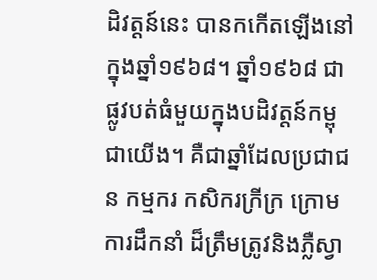ដិវត្ដន៍នេះ បានកកើតឡើងនៅក្នុងឆ្នាំ១៩៦៨។ ឆ្នាំ១៩៦៨ ជា ផ្លូវបត់ធំមួយក្នុងបដិវត្ដន៍កម្ពុជាយើង។ គឺជាឆ្នាំដែលប្រជាជន កម្មករ កសិករក្រីក្រ ក្រោមការដឹកនាំ ដ៏ត្រឹមត្រូវនិងភ្លឺស្វា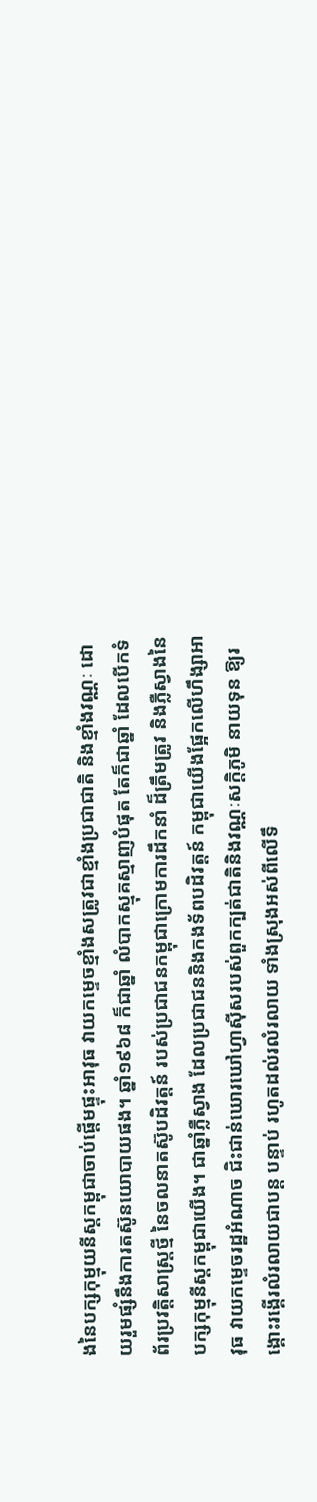ងនៃបក្សកុម្មុយនីស្ដកម្ពុជាចាប់ផ្ដើមផ្ទុះអាវុធ វាយកម្ទេចខ្មាំងសត្រូវជាខ្មាំងប្រជាជាតិ និងខ្មាំងវណ្ណៈ ដោយរួមផ្សំនឹងការតស៊ូនយោបាយផង។ ឆ្នាំ១៩៦៨ ក៏ជាឆ្នាំ លំបាកស្មុគស្មាញបំផុត តែក៏ជាឆ្នាំ ដែលបើកទំព័រប្រវត្ដិសាស្ដ្រថ្មី នៃចលនាតស៊ូបដិវត្ដន៍ របស់ប្រជាជនកម្ពុជាក្រោមការដឹកនាំ ដ៏ត្រឹមត្រូវ និងភ្លឺស្វាងនៃបក្សកុម្មុនីស្ដកម្ពុជាយើង។ ជាឆ្នាំភ្លឺស្វាង ដែលប្រជាជននិងកងទ័ពបដិវត្ដន៍ កម្ពុជាយើងផ្អែកលើហឹង្សាអាវុធ វាយកម្ទេចរដ្ឋអំណាច ជិះជាន់ឃោរឃៅហ្វាស៊ីសរបស់ពួកក្បត់ជាតិនិងវណ្ណៈសក្ដិភូមិ នាយទុន ឱ្យរង្គោះរង្គើរលំរលាយជាបន្ដ បន្ទាប់ រហូតដល់រលំរលាយ ទាំងស្រុងអស់ពីលើទឹ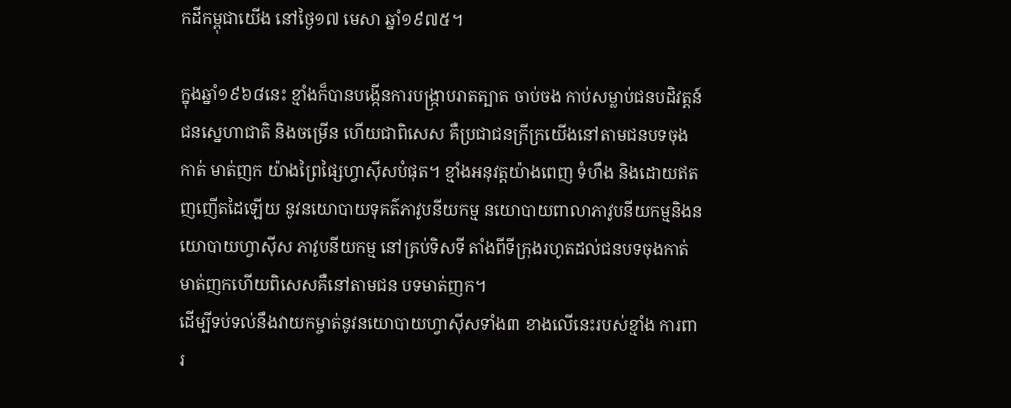កដីកម្ពុជាយើង នៅថ្ងៃ១៧ មេសា ឆ្នាំ១៩៧៥។

ក្នុងឆ្នាំ១៩៦៨នេះ ខ្មាំងក៏បានបង្កើនការបង្ក្រាបរាតត្បាត ចាប់ចង កាប់សម្លាប់ជនបដិវត្ដន៍ ជនស្នេហាជាតិ និងចម្រើន ហើយជាពិសេស គឺប្រជាជនក្រីក្រយើងនៅតាមជនបទចុងកាត់ មាត់ញក យ៉ាងព្រៃផ្សៃហ្វាស៊ីសបំផុត។ ខ្មាំងអនុវត្ដយ៉ាងពេញ ទំហឹង និងដោយឥតញញើតដៃឡើយ នូវនយោបាយទុគត៌ភាវូបនីយកម្ម នយោបាយពាលាភាវូបនីយកម្មនិងនយោបាយហ្វាស៊ីស ភាវូបនីយកម្ម នៅគ្រប់ទិសទី តាំងពីទីក្រុងរហូតដល់ជនបទចុងកាត់មាត់ញកហើយពិសេសគឺនៅតាមជន បទមាត់ញក។
ដើម្បីទប់ទល់នឹងវាយកម្ចាត់នូវនយោបាយហ្វាស៊ីសទាំង៣ ខាងលើនេះរបស់ខ្មាំង ការពារ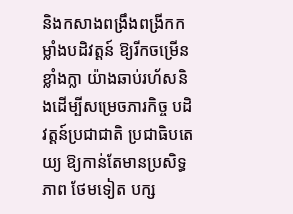និងកសាងពង្រឹងពង្រីកកម្លាំងបដិវត្ដន៍ ឱ្យរីកចម្រើនខ្លាំងក្លា យ៉ាងឆាប់រហ័សនិងដើម្បីសម្រេចភារកិច្ច បដិវត្ដន៍ប្រជាជាតិ ប្រជាធិបតេយ្យ ឱ្យកាន់តែមានប្រសិទ្ធភាព ថែមទៀត បក្ស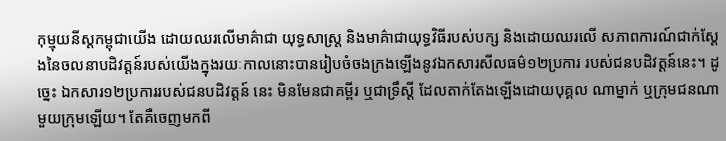កុម្មុយនីស្ដកម្ពុជាយើង ដោយឈរលើមាគ៌ាជា យុទ្ធសាស្ដ្រ និងមាគ៌ាជាយុទ្ធវិធីរបស់បក្ស និងដោយឈរលើ សភាពការណ៍ជាក់ស្ដែងនៃចលនាបដិវត្ដន៍របស់យើងក្នុងរយៈកាលនោះបានរៀបចំចងក្រងឡើងនូវឯកសារសីលធម៌១២ប្រការ របស់ជនបដិវត្ដន៍នេះ។ ដូច្នេះ ឯកសារ១២ប្រការរបស់ជនបដិវត្ដន៍ នេះ មិនមែនជាគម្ពីរ ឬជាទ្រឹស្ដី ដែលតាក់តែងឡើងដោយបុគ្គល ណាម្នាក់ ឬក្រុមជនណាមួយក្រុមឡើយ។ តែគឺចេញមកពី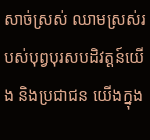សាច់ស្រស់ ឈាមស្រស់របស់បុព្វបុរសបដិវត្ដន៍យើង និងប្រជាជន យើងក្នុង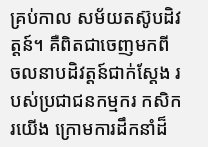គ្រប់កាល សម័យតស៊ូបដិវត្ដន៍។ គឺពិតជាចេញមកពី ចលនាបដិវត្ដន៍ជាក់ស្ដែង របស់ប្រជាជនកម្មករ កសិករយើង ក្រោមការដឹកនាំដ៏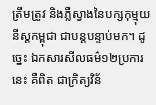ត្រឹមត្រូវ និងភ្លឺស្វាងនៃបក្សកុម្មុយនីស្ដកម្ពុជា ជាបន្ដបន្ទាប់មក។ ដូច្នេះ ឯកសារសីលធម៌១២ប្រការនេះ គឺពិត ជាក្រិត្យវិន័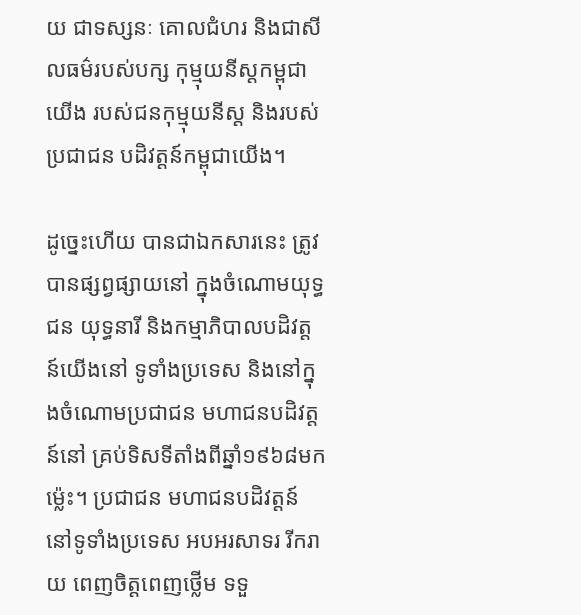យ ជាទស្សនៈ គោលជំហរ និងជាសីលធម៌របស់បក្ស កុម្មុយនីស្ដកម្ពុជាយើង របស់ជនកុម្មុយនីស្ដ និងរបស់ប្រជាជន បដិវត្ដន៍កម្ពុជាយើង។

ដូច្នេះហើយ បានជាឯកសារនេះ ត្រូវបានផ្សព្វផ្សាយនៅ ក្នុងចំណោមយុទ្ធជន យុទ្ធនារី និងកម្មាភិបាលបដិវត្ដន៍យើងនៅ ទូទាំងប្រទេស និងនៅក្នុងចំណោមប្រជាជន មហាជនបដិវត្ដន៍នៅ គ្រប់ទិសទីតាំងពីឆ្នាំ១៩៦៨មកម្ល៉េះ។ ប្រជាជន មហាជនបដិវត្ដន៍នៅទូទាំងប្រទេស អបអរសាទរ រីករាយ ពេញចិត្ដពេញថ្លើម ទទួ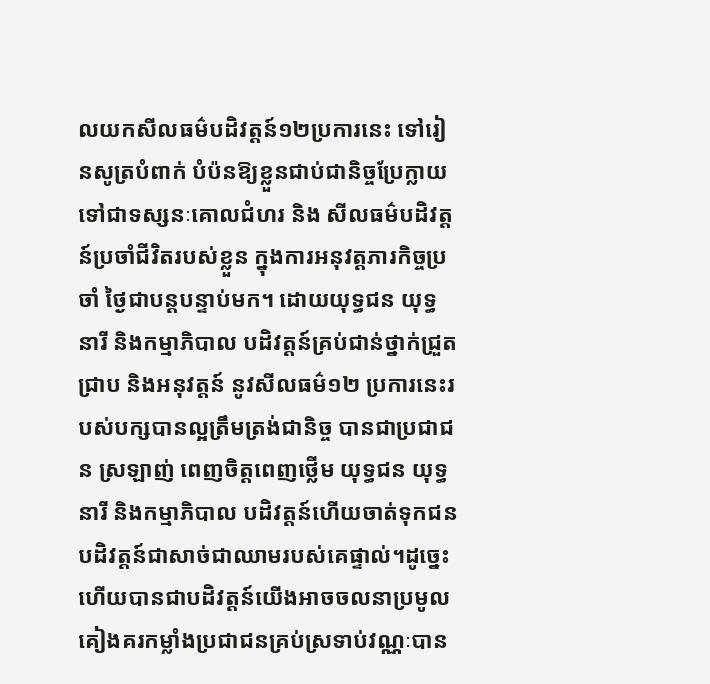លយកសីលធម៌បដិវត្ដន៍១២ប្រការនេះ ទៅរៀនសូត្របំពាក់ បំប៉នឱ្យខ្លួនជាប់ជានិច្ចប្រែក្លាយទៅជាទស្សនៈគោលជំហរ និង សីលធម៌បដិវត្ដន៍ប្រចាំជីវិតរបស់ខ្លួន ក្នុងការអនុវត្ដភារកិច្ចប្រចាំ ថ្ងៃជាបន្ដបន្ទាប់មក។ ដោយយុទ្ធជន យុទ្ធនារី និងកម្មាភិបាល បដិវត្ដន៍គ្រប់ជាន់ថ្នាក់ជ្រួតជ្រាប និងអនុវត្ដន៍ នូវសីលធម៌១២ ប្រការនេះរបស់បក្សបានល្អត្រឹមត្រង់ជានិច្ច បានជាប្រជាជន ស្រឡាញ់ ពេញចិត្ដពេញថ្លើម យុទ្ធជន យុទ្ធនារី និងកម្មាភិបាល បដិវត្ដន៍ហើយចាត់ទុកជនបដិវត្ដន៍ជាសាច់ជាឈាមរបស់គេផ្ទាល់។ដូច្នេះហើយបានជាបដិវត្ដន៍យើងអាចចលនាប្រមូលគៀងគរកម្លាំងប្រជាជនគ្រប់ស្រទាប់វណ្ណៈបាន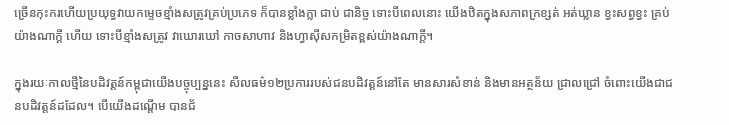ច្រើនកុះករហើយប្រយុទ្ធវាយកម្ទេចខ្មាំងសត្រូវគ្រប់ប្រភេទ ក៏បានខ្លាំងក្លា ជាប់ ជានិច្ច ទោះបីពេលនោះ យើងឋិតក្នុងសភាពក្រខ្សត់ អត់ឃ្លាន ខ្វះសព្វខ្វះ គ្រប់ យ៉ាងណាក្ដី ហើយ ទោះបីខ្មាំងសត្រូវ វាឃោរឃៅ កាចសាហាវ និងហ្វាស៊ីសកម្រិតខ្ពស់យ៉ាងណាក្ដី។

ក្នុងរយៈកាលថ្មីនៃបដិវត្ដន៍កម្ពុជាយើងបច្ចុប្បន្ននេះ សីលធម៌១២ប្រការរបស់ជនបដិវត្ដន៍នៅតែ មានសារសំខាន់ និងមានអត្ថន័យ ជ្រាលជ្រៅ ចំពោះយើងជាជនបដិវត្ដន៍ដដែល។ បើយើងដណ្ដើម បានជ័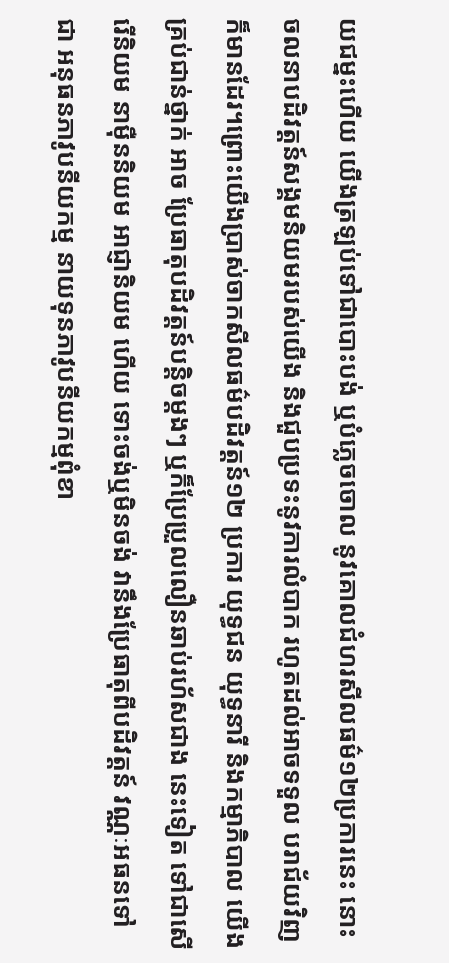យជម្នះហើយ យើងត្រឡប់ទៅជាបោះបង់ ឬបំភ្លេចចោល នូវគោលជំហរសីលធម៌១២ប្រការនេះ នោះ ចលនាបដិវត្ដន៍សង្គមនិយមរបស់យើង និងជួបប្រទះនូវការលំបាក រហូតដល់អាចទទួល បរាជ័យវិញក៏មានដែរ។ព្រោះយើងប្រាស់ចាកសីលធម៌បដិវត្ដន៍១២ ប្រការ យុទ្ធជន យុទ្ធនារី និងកម្មាភិបាល យើងគ្រប់ជាន់ថ្នាក់ អាច ប្រែធាតុបដិវត្ដន៍បន្ដិចម្ដងៗ ឬក៏ប្រែប្រួលលឿនឆាប់រហ័សជាង នេះទៀត ទៅជាសើរើនិយម នាម៉ឺននិយម អាជ្ញានិយម ហើយ ទោះចង់ឬមិនចង់ វានឹងប្រែធាតុពីបដិវត្ដន៍ វណ្ណៈអធនទៅជា អនុធនភាវូបនីយកម្ម នាយទុនភាវូបនីយកម្មពុំខា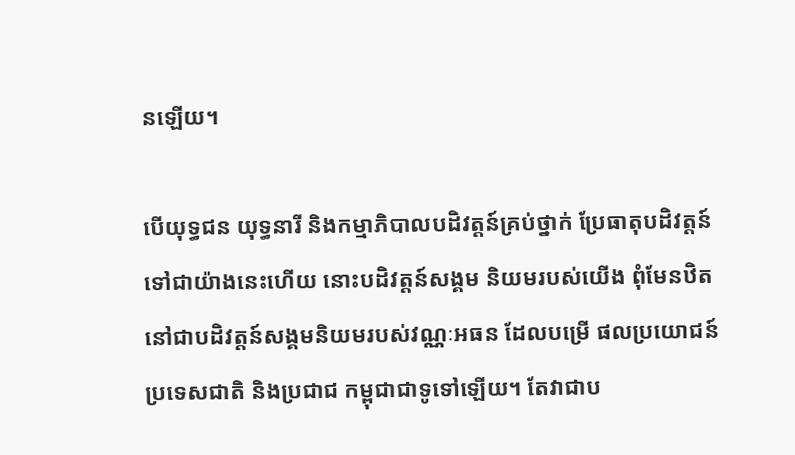នឡើយ។

បើយុទ្ធជន យុទ្ធនារី និងកម្មាភិបាលបដិវត្ដន៍គ្រប់ថ្នាក់ ប្រែធាតុបដិវត្ដន៍ទៅជាយ៉ាងនេះហើយ នោះបដិវត្ដន៍សង្គម និយមរបស់យើង ពុំមែនឋិតនៅជាបដិវត្ដន៍សង្គមនិយមរបស់វណ្ណៈអធន ដែលបម្រើ ផលប្រយោជន៍ប្រទេសជាតិ និងប្រជាជ កម្ពុជាជាទូទៅឡើយ។ តែវាជាប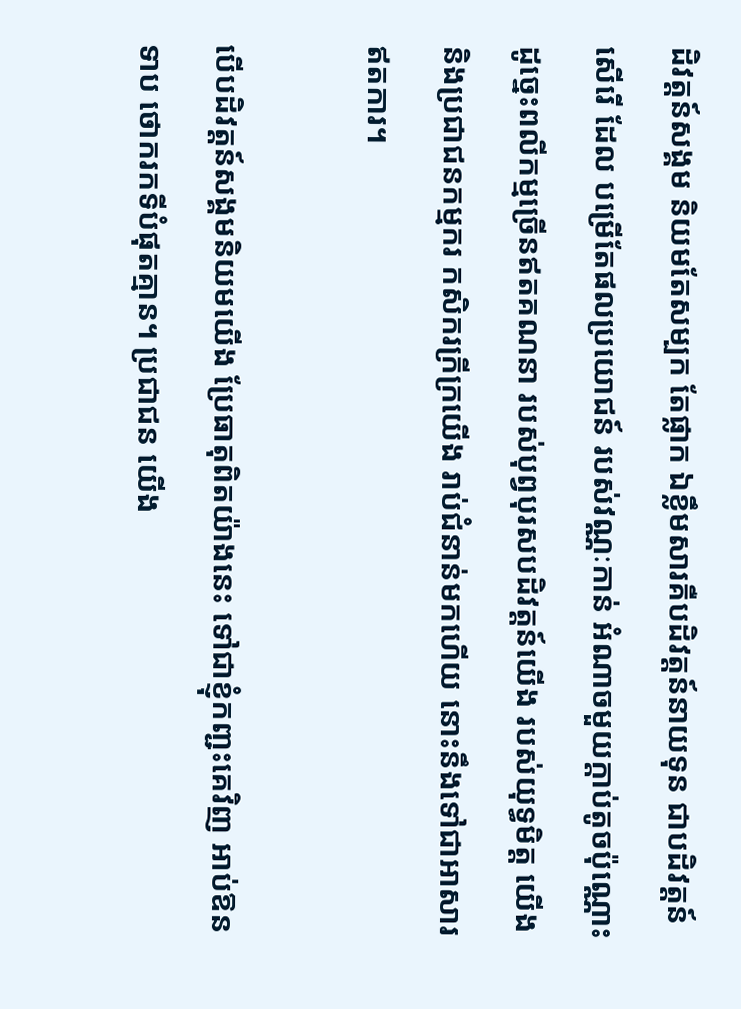ដិវត្ដន៍សង្គម និយមតែសម្បក តែផ្លាក ឯខ្លឹមសារគឺបដិវត្ដន៍នាយទុន ជាបដិវត្ដន៍សើរើ ដែល បម្រើតែផលប្រយោជន៍ របស់វណ្ណៈកាន់ អំណាចមួយក្ដាប់តូចប៉ុណ្ណោះ ដូច្នេះពលីកម្មច្រើនឥតគណនា របស់បុព្វបុរសបដិវត្ដន៍យើង របស់យុទ្ធមិត្ដ យើង និងប្រជាជនកម្មករ កសិករក្រីក្រយើង រាប់ជំនាន់មកហើយ នោះនឹងទៅជាអាសារឥតការ។

បើបដិវត្ដន៍សង្គមនិយមយើង ប្រែធាតុពិតយ៉ាងនេះ ទៅជាខ្ញុំកញ្ជះគេវិញ អាប់ឱនទាប ថោករកទីបំផុតគ្មាន។ ប្រជាជន យើង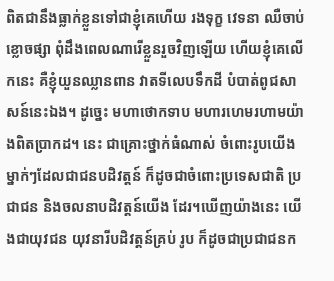ពិតជានឹងធ្លាក់ខ្លួនទៅជាខ្ញុំគេហើយ រងទុក្ខ វេទនា ឈឺចាប់ ខ្លោចផ្សា ពុំដឹងពេលណារើខ្លួនរួចវិញឡើយ ហើយខ្ញុំគេលើកនេះ គឺខ្ញុំយួនឈ្លានពាន វាតទីលេបទឹកដី បំបាត់ពូជសាសន៍នេះឯង។ ដូច្នេះ មហាថោកទាប មហារហេមរហាមយ៉ាងពិតប្រាកដ។ នេះ ជាគ្រោះថ្នាក់ធំណាស់ ចំពោះរូបយើងម្នាក់ៗដែលជាជនបដិវត្ដន៍ ក៏ដូចជាចំពោះប្រទេសជាតិ ប្រជាជន និងចលនាបដិវត្ដន៍យើង ដែរ។ឃើញយ៉ាងនេះ យើងជាយុវជន យុវនារីបដិវត្ដន៍គ្រប់ រូប ក៏ដូចជាប្រជាជនក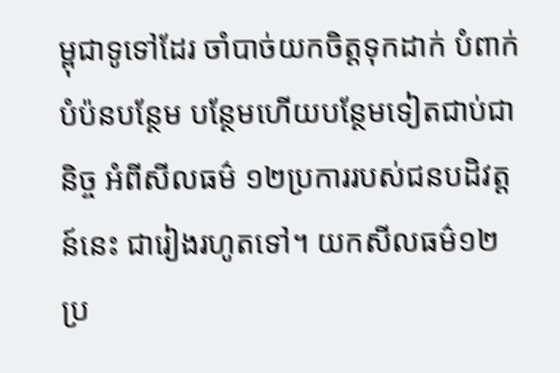ម្ពុជាទូទៅដែរ ចាំបាច់យកចិត្ដទុកដាក់ បំពាក់ បំប៉នបន្ថែម បន្ថែមហើយបន្ថែមទៀតជាប់ជានិច្ច អំពីសីលធម៌ ១២ប្រការរបស់ជនបដិវត្ដន៍នេះ ជារៀងរហូតទៅ។ យកសីលធម៌១២ប្រ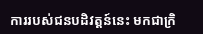ការរបស់ជនបដិវត្ដន៍នេះ មកជាក្រិ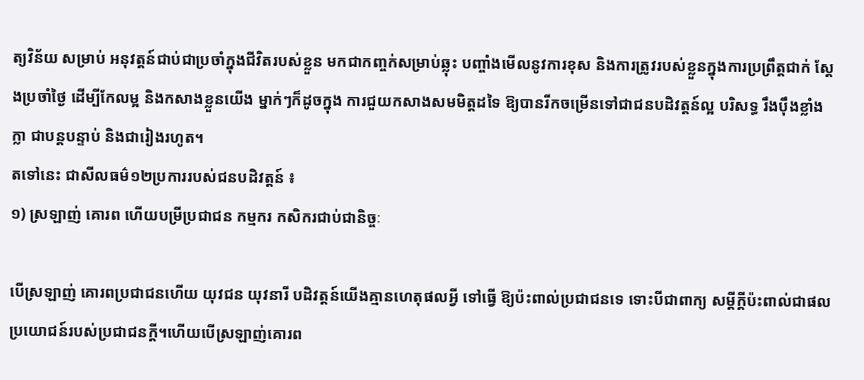ត្យវិន័យ សម្រាប់ អនុវត្ដន៍ជាប់ជាប្រចាំក្នុងជីវិតរបស់ខ្លួន មកជាកញ្ចក់សម្រាប់ឆ្លុះ បញ្ចាំងមើលនូវការខុស និងការត្រូវរបស់ខ្លួនក្នុងការប្រព្រឹត្ដជាក់ ស្ដែងប្រចាំថ្ងៃ ដើម្បីកែលម្អ និងកសាងខ្លួនយើង ម្នាក់ៗក៏ដូចក្នុង ការជួយកសាងសមមិត្ដដទៃ ឱ្យបានរីកចម្រើនទៅជាជនបដិវត្ដន៍ល្អ បរិសទ្ធ រឹងប៉ឹងខ្លាំងក្លា ជាបន្ដបន្ទាប់ និងជារៀងរហូត។
តទៅនេះ ជាសីលធម៌១២ប្រការរបស់ជនបដិវត្ដន៍ ៖
១) ស្រឡាញ់ គោរព ហើយបម្រីប្រជាជន កម្មករ កសិករជាប់ជានិច្ចៈ

បើស្រឡាញ់ គោរពប្រជាជនហើយ យុវជន យុវនារី បដិវត្ដន៍យើងគ្មានហេតុផលអ្វី ទៅធ្វើ ឱ្យប៉ះពាល់ប្រជាជនទេ ទោះបីជាពាក្យ សម្ដីក្ដីប៉ះពាល់ជាផលប្រយោជន៍របស់ប្រជាជនក្ដី។ហើយបើស្រឡាញ់គោរព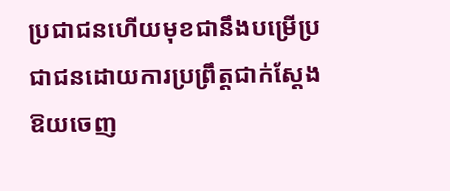ប្រជាជនហើយមុខជានឹងបម្រើប្រជាជនដោយការប្រព្រឹត្ដជាក់ស្ដែង ឱយចេញ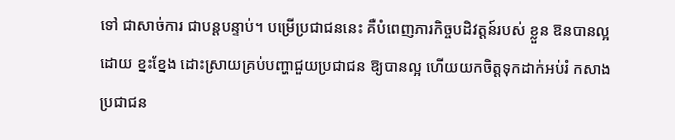ទៅ ជាសាច់ការ ជាបន្ដបន្ទាប់។ បម្រើប្រជាជននេះ គឺបំពេញភារកិច្ចបដិវត្ដន៍របស់ ខ្លួន ឱនបានល្អ ដោយ ខ្នះខ្នែង ដោះស្រាយគ្រប់បញ្ហាជួយប្រជាជន ឱ្យបានល្អ ហើយយកចិត្ដទុកដាក់អប់រំ កសាងប្រជាជន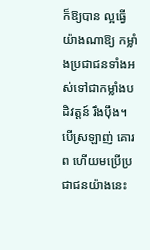ក៏ឱ្យបាន ល្អធ្វើយ៉ាងណាឱ្យ កម្លាំងប្រជាជនទាំងអស់ទៅជាកម្លាំងបដិវត្ដន៍ រឹងប៉ឹង។ បើស្រឡាញ់ គោរព ហើយមប្រើប្រជាជនយ៉ាងនេះ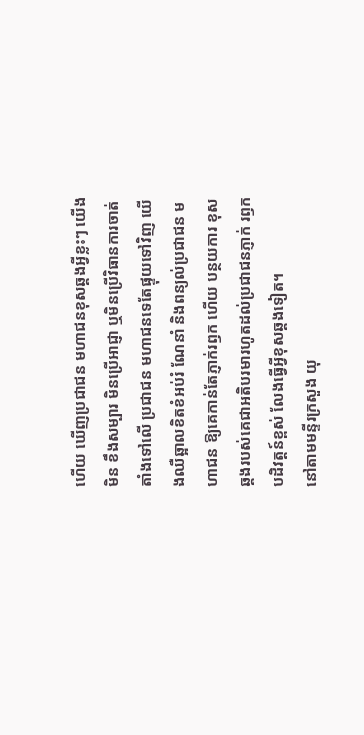ហើយ ឃើញប្រជាជន មហាជនខុសឆ្គងអ្វីខ្លះៗ យើងមិន ខឹងសម្បារ មិនប្រើអាជ្ញា ឬមិនប្រើវិធានការចាត់តាំងទៅលើ ប្រជាជន មហាជនទេតែផ្ទុយទៅវិញ យើងឈឺឆ្អាលខិតខំអប់រំ ណែនាំ និងពន្យល់ប្រជាជន មហាជន ឱ្យគេកាន់តែភ្ញាក់រឭក ហើយ បន្ថយការ ខុសឆ្គងរបស់គេជាអតិបរមារហូតដល់ប្រជាជនភ្ញាក់ រឭកបដិវត្ដន៍ខ្ពស់ លែងធ្វើអ្វីខុសឆ្គងទៀត។
នៅតាមមន្ទីរក្រសួង យុ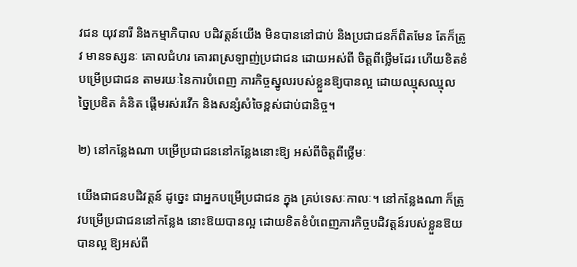វជន យុវនារី និងកម្មាភិបាល បដិវត្ដន៍យើង មិនបាននៅជាប់ និងប្រជាជនក៏ពិតមែន តែក៏ត្រូវ មានទស្សនៈ គោលជំហរ គោរពស្រឡាញ់ប្រជាជន ដោយអស់ពី ចិត្ដពីថ្លើមដែរ ហើយខិតខំបម្រើប្រជាជន តាមរយៈនៃការបំពេញ ភារកិច្ចស្នូលរបស់ខ្លួនឱ្យបានល្អ ដោយឈ្មុសឈ្មុល ច្នៃប្រឌិត គំនិត ផ្ដើមរស់រវើក និងសន្សំសំចៃខ្ពស់ជាប់ជានិច្ច។

២) នៅកន្លែងណា បម្រើប្រជាជននៅកន្លែងនោះឱ្យ អស់ពីចិត្ដពីថ្លើមៈ

យើងជាជនបដិវត្ដន៍ ដូច្នេះ ជាអ្នកបម្រើប្រជាជន ក្នុង គ្រប់ទេសៈកាលៈ។ នៅកន្លែងណា ក៏ត្រូវបម្រើប្រជាជននៅកន្លែង នោះឱយបានល្អ ដោយខិតខំបំពេញភារកិច្ចបដិវត្ដន៍របស់ខ្លួនឱយ បានល្អ ឱ្យអស់ពី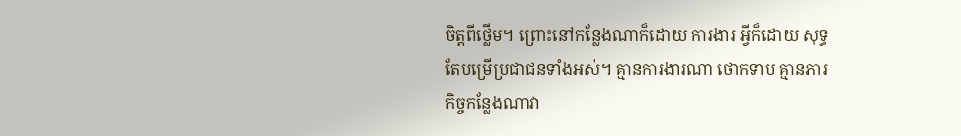ចិត្ដពីថ្លើម។ ព្រោះនៅកន្លែងណាក៏ដោយ ការងារ អ្វីក៏ដោយ សុទ្ធតែបម្រើប្រជាជនទាំងអស់។ គ្មានការងារណា ថោកទាប គ្មានភារកិច្ចកន្លែងណាវា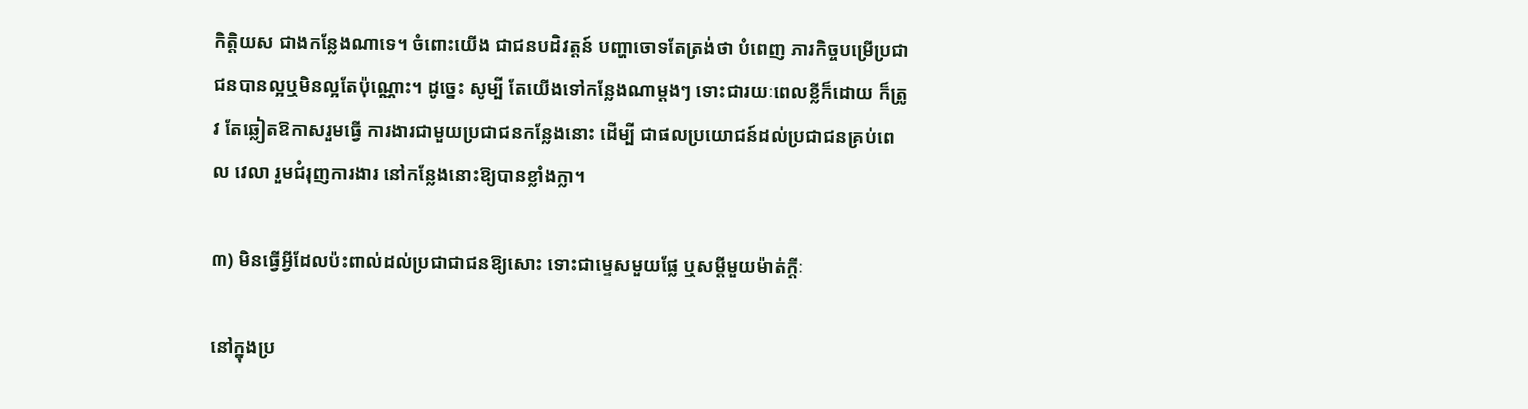កិត្ដិយស ជាងកន្លែងណាទេ។ ចំពោះយើង ជាជនបដិវត្ដន៍ បញ្ហាចោទតែត្រង់ថា បំពេញ ភារកិច្ចបម្រើប្រជាជនបានល្អឬមិនល្អតែប៉ុណ្ណោះ។ ដូច្នេះ សូម្បី តែយើងទៅកន្លែងណាម្ដងៗ ទោះជារយៈពេលខ្លីក៏ដោយ ក៏ត្រូវ តែឆ្លៀតឱកាសរួមធ្វើ ការងារជាមួយប្រជាជនកន្លែងនោះ ដើម្បី ជាផលប្រយោជន៍ដល់ប្រជាជនគ្រប់ពេល វេលា រួមជំរុញការងារ នៅកន្លែងនោះឱ្យបានខ្លាំងក្លា។

៣) មិនធ្វើអ្វីដែលប៉ះពាល់ដល់ប្រជាជាជនឱ្យសោះ ទោះជាម្ទេសមួយផ្លែ ឬសម្ដីមួយម៉ាត់ក្ដីៈ

នៅក្នុងប្រ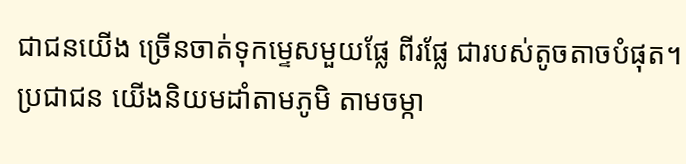ជាជនយើង ច្រើនចាត់ទុកម្ទេសមួយផ្លែ ពីរផ្លែ ជារបស់តូចតាចបំផុត។ ប្រជាជន យើងនិយមដាំតាមភូមិ តាមចម្កា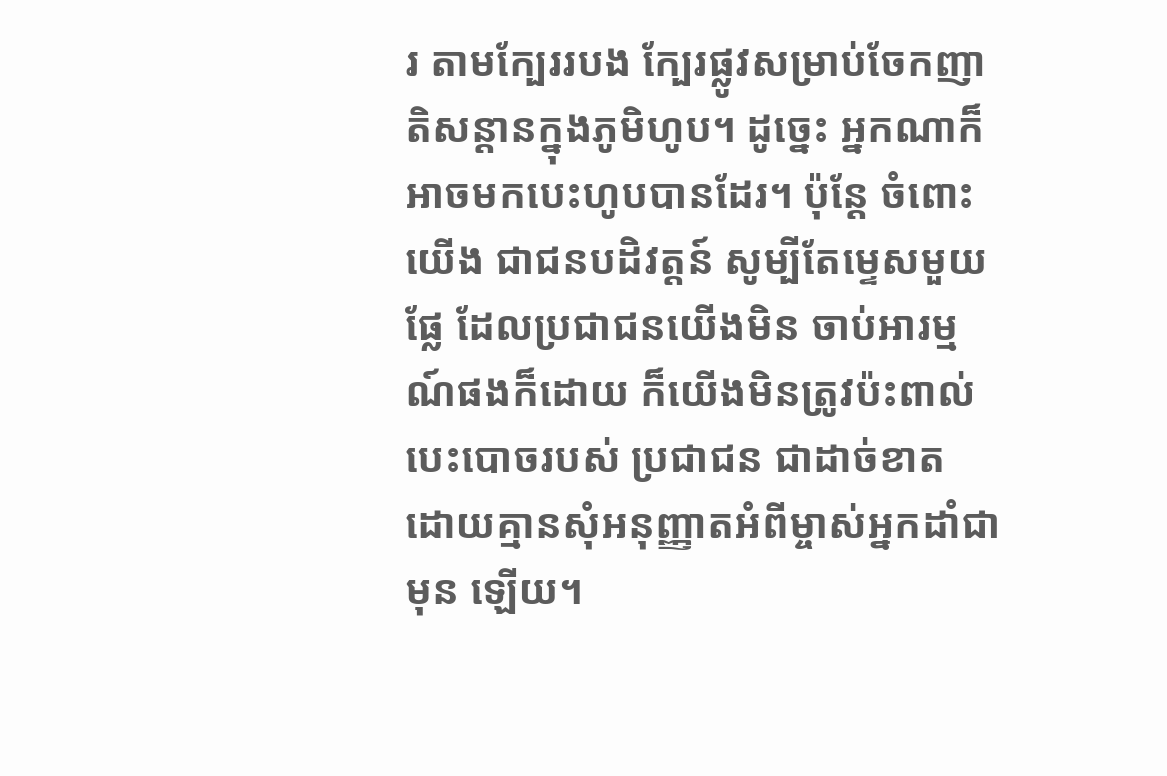រ តាមក្បែររបង ក្បែរផ្លូវសម្រាប់ចែកញាតិសន្ដានក្នុងភូមិហូប។ ដូច្នេះ អ្នកណាក៏អាចមកបេះហូបបានដែរ។ ប៉ុន្ដែ ចំពោះយើង ជាជនបដិវត្ដន៍ សូម្បីតែម្ទេសមួយផ្លែ ដែលប្រជាជនយើងមិន ចាប់អារម្មណ៍ផងក៏ដោយ ក៏យើងមិនត្រូវប៉ះពាល់ បេះបោចរបស់ ប្រជាជន ជាដាច់ខាត ដោយគ្មានសុំអនុញ្ញាតអំពីម្ចាស់អ្នកដាំជាមុន ឡើយ។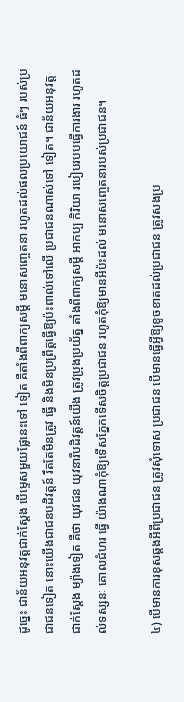ដូច្នេះ ជាន័យអនុវត្ដជាក់ស្ដែង បើម្ទេសមួយផ្លែនេះទៅ ទៀត គឺតាំងពីពាក្យសម្ដី មនោសញ្ចេតនា រហូតដល់ផលប្រយោជន៍ ធំៗ របស់ប្រជាជនទៀត នោះយើងជាជនបដិវត្ដន៍ រឹតតែមិនត្រូវ ធ្វើ និងមិនប្រព្រឹត្ដធ្វើឱ្យប៉ះពាល់ទៅលើ ប្រជាជនណាស់ទៅ ទៀត។ ជាន័យអនុវត្ដជាក់ស្ដែង ម្យ៉ាងទៀត គឺថា យុវជន យុវនារីបដិវត្ដន៍យើង ត្រូវប្រុងប្រយ័ត្ន តាំងពីពាក្យសម្ដី អាកប្ប កិរិយា របៀបរបបធ្វើការងារ រហូតដល់ទស្សនៈ គោលជំហរ ធ្វើ យ៉ាងណាកុំឱ្យទើសភ្នែកទើសចិត្ដប្រជាជន រហូតកុំឱ្យមានអីប៉ះដល់ មនោសញ្ចេតនារបស់ប្រជាជន។

៤) បើមានការខុសឆ្គងអីពីប្រជាជន ត្រូវសុំទោស ប្រជាជន បើមានធ្វើអ្វីឱ្យខូចខាតដល់ប្រជាជន ត្រូវសងប្រ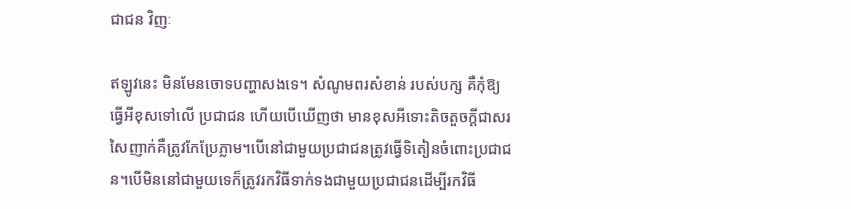ជាជន វិញៈ

ឥឡូវនេះ មិនមែនចោទបញ្ហាសងទេ។ សំណូមពរសំខាន់ របស់បក្ស គឺកុំឱ្យធ្វើអីខុសទៅលើ ប្រជាជន ហើយបើឃើញថា មានខុសអីទោះតិចតួចក្ដីជាសរសៃញាក់គឺត្រូវកែប្រែភ្លាម។បើនៅជាមួយប្រជាជនត្រូវធ្វើទិតៀនចំពោះប្រជាជន។បើមិននៅជាមួយទេក៏ត្រូវរកវិធីទាក់ទងជាមួយប្រជាជនដើម្បីរកវិធី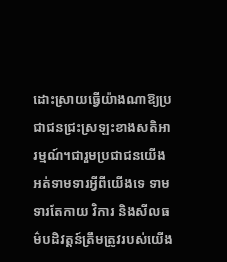ដោះស្រាយធ្វើយ៉ាងណាឱ្យប្រជាជនជ្រះស្រឡះខាងសតិអារម្មណ៍។ជារួមប្រជាជនយើងអត់ទាមទារអ្វីពីយើងទេ ទាមទារតែកាយ វិការ និងសីលធម៌បដិវត្ដន៍ត្រឹមត្រូវរបស់យើង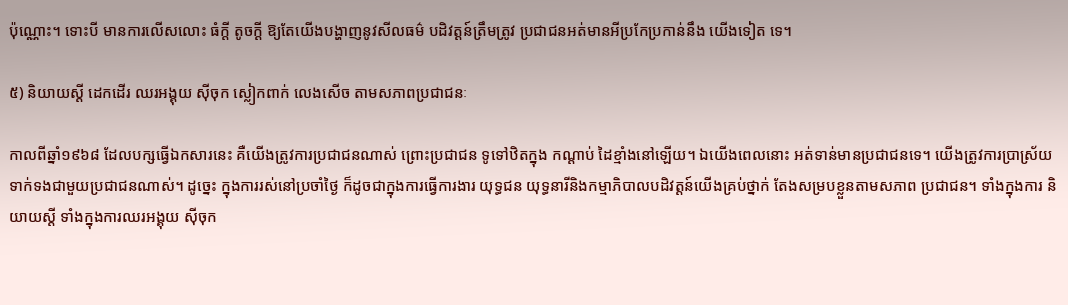ប៉ុណ្ណោះ។ ទោះបី មានការលើសលោះ ធំក្ដី តូចក្ដី ឱ្យតែយើងបង្ហាញនូវសីលធម៌ បដិវត្ដន៍ត្រឹមត្រូវ ប្រជាជនអត់មានអីប្រកែប្រកាន់នឹង យើងទៀត ទេ។

៥) និយាយស្ដី ដេកដើរ ឈរអង្គុយ ស៊ីចុក ស្លៀកពាក់ លេងសើច តាមសភាពប្រជាជនៈ

កាលពីឆ្នាំ១៩៦៨ ដែលបក្សធ្វើឯកសារនេះ គឺយើងត្រូវការប្រជាជនណាស់ ព្រោះប្រជាជន ទូទៅឋិតក្នុង កណ្ដាប់ ដៃខ្មាំងនៅឡើយ។ ឯយើងពេលនោះ អត់ទាន់មានប្រជាជនទេ។ យើងត្រូវការប្រាស្រ័យ ទាក់ទងជាមួយប្រជាជនណាស់។ ដូច្នេះ ក្នុងការរស់នៅប្រចាំថ្ងៃ ក៏ដូចជាក្នុងការធ្វើការងារ យុទ្ធជន យុទ្ធនារីនិងកម្មាភិបាលបដិវត្ដន៍យើងគ្រប់ថ្នាក់ តែងសម្របខ្លួនតាមសភាព ប្រជាជន។ ទាំងក្នុងការ និយាយស្ដី ទាំងក្នុងការឈរអង្គុយ ស៊ីចុក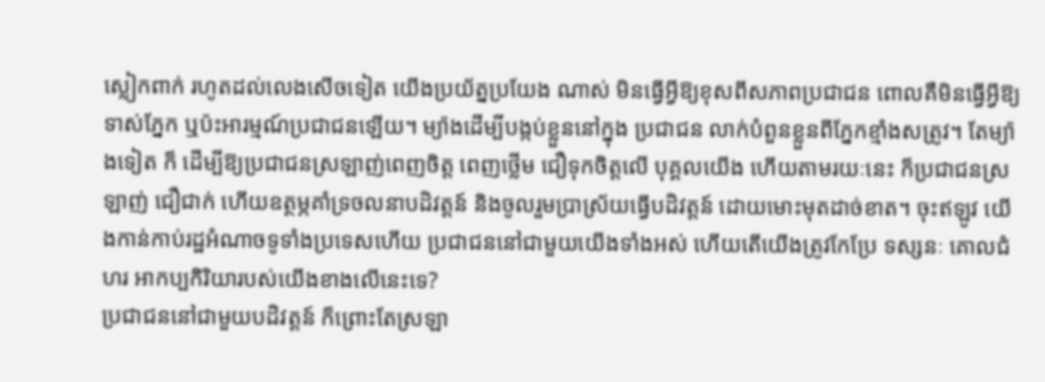ស្លៀកពាក់ រហូតដល់លេងសើចទៀត យើងប្រយ័ត្នប្រយែង ណាស់ មិនធ្វើអ្វីឱ្យខុសពីសភាពប្រជាជន ពោលគឺមិនធ្វើអ្វីឱ្យទាស់ភ្នែក ឬប៉ះអារម្មណ៍ប្រជាជនឡើយ។ ម្យ៉ាងដើម្បីបង្កប់ខ្លួននៅក្នុង ប្រជាជន លាក់បំពួនខ្លួនពីភ្នែកខ្មាំងសត្រូវ។ តែម្យ៉ាងទៀត ក៏ ដើម្បីឱ្យប្រជាជនស្រឡាញ់ពេញចិត្ដ ពេញថ្លើម ជឿទុកចិត្ដលើ បុគ្គលយើង ហើយតាមរយៈនេះ ក៏ប្រជាជនស្រឡាញ់ ជឿជាក់ ហើយឧត្ថម្ភគាំទ្រចលនាបដិវត្ដន៍ និងចូលរួមប្រាស្រ័យធ្វើបដិវត្ដន៍ ដោយមោះមុតដាច់ខាត។ ចុះឥឡូវ យើងកាន់កាប់រដ្ឋអំណាចទូទាំងប្រទេសហើយ ប្រជាជននៅជាមួយយើងទាំងអស់ ហើយតើយើងត្រូវកែប្រែ ទស្សនៈ គោលជំហរ អាកប្បកិរិយារបស់យើងខាងលើនេះទេ?
ប្រជាជននៅជាមួយបដិវត្ដន៍ ក៏ព្រោះតែស្រឡា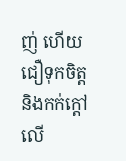ញ់ ហើយជឿទុកចិត្ដ និងកក់ក្ដៅលើ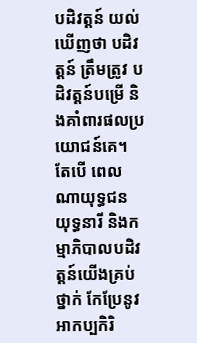បដិវត្ដន៍ យល់ឃើញថា បដិវត្ដន៍ ត្រឹមត្រូវ បដិវត្ដន៍បម្រើ និងគាំពារផលប្រយោជន៍គេ។ តែបើ ពេលណាយុទ្ធជន យុទ្ធនារី និងកម្មាភិបាលបដិវត្ដន៍យើងគ្រប់ថ្នាក់ កែប្រែនូវអាកប្បកិរិ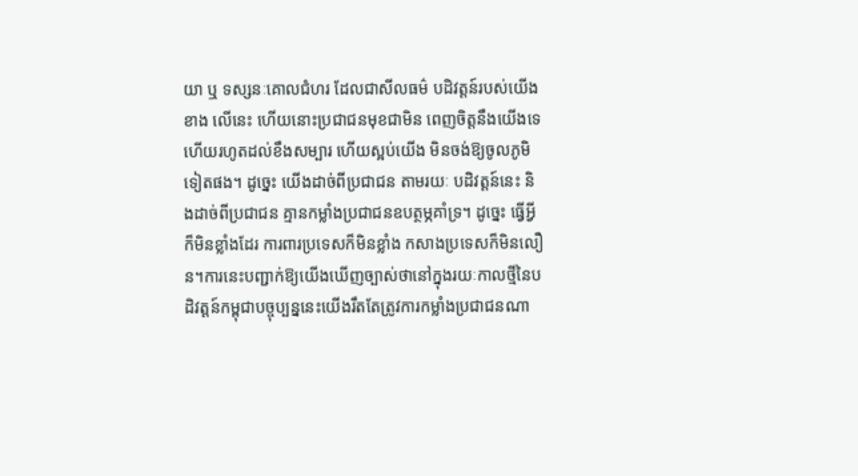យា ឬ ទស្សនៈគោលជំហរ ដែលជាសីលធម៌ បដិវត្ដន៍របស់យើងខាង លើនេះ ហើយនោះប្រជាជនមុខជាមិន ពេញចិត្ដនឹងយើងទេ ហើយរហូតដល់ខឹងសម្បារ ហើយស្អប់យើង មិនចង់ឱ្យចូលភូមិទៀតផង។ ដូច្នេះ យើងដាច់ពីប្រជាជន តាមរយៈ បដិវត្ដន៍នេះ និងដាច់ពីប្រជាជន គ្មានកម្លាំងប្រជាជនឧបត្ថម្ភគាំទ្រ។ ដូច្នេះ ធ្វើអ្វីក៏មិនខ្លាំងដែរ ការពារប្រទេសក៏មិនខ្លាំង កសាងប្រទេសក៏មិនលឿន។ការនេះបញ្ជាក់ឱ្យយើងឃើញច្បាស់ថានៅក្នុងរយៈកាលថ្មីនៃបដិវត្ដន៍កម្ពុជាបច្ចុប្បន្ននេះយើងរឹតតែត្រូវការកម្លាំងប្រជាជនណា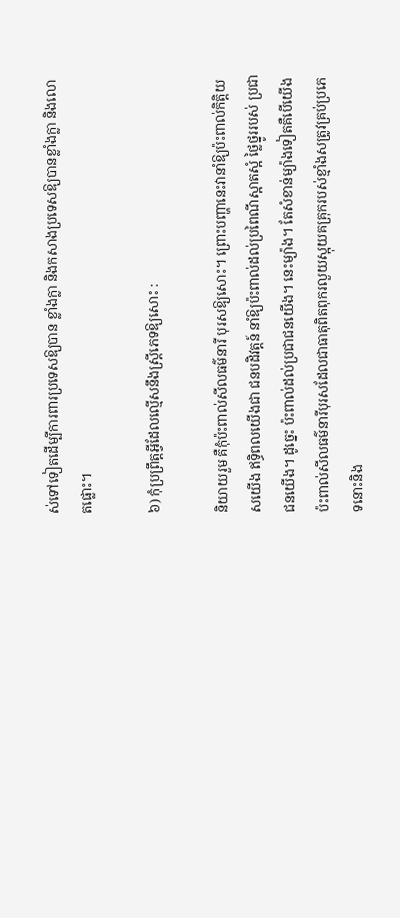ស់ទៅទៀតដើម្បីការពារប្រទេសឱ្យបាន ខ្លាំងក្លា និងកសាងប្រទេសឱ្យបានខ្លាំងក្លា និងលោតផ្លោះ។

៦) កុំប្រព្រឹត្ដអ្វីដែលល្មើសនឹងស្ដ្រីភេទឱ្យសោះ :

និយាយរួម គឺកុំប៉ះពាល់សីលធម៌នារី បុរសឱ្យសោះ។ ព្រោះបញ្ហានេះវានាំឱ្យប៉ះពាល់កិត្ដិយសយើង ឥទ្ធិពលយើងជា ជនបដិវត្ដន៍ នាំឱ្យប៉ះពាល់ដល់ប្រពៃណីស្អាតស្អំ ថ្លៃថ្នូររបស់ ប្រជាជនយើង។ ដូច្នេះ ប៉ះពាល់ដល់ប្រជាជនយើង។ នេះម្យ៉ាង។ តែសំខាន់ម្យ៉ាងទៀតគឺបើយើងប៉ះពាល់សីលធម៌នារីបុរសដែលជាធាតុពិតពុករលួយស្អុយគគ្រុករបស់ខ្មាំងសត្រូវគ្រប់ប្រភេទនោះនិង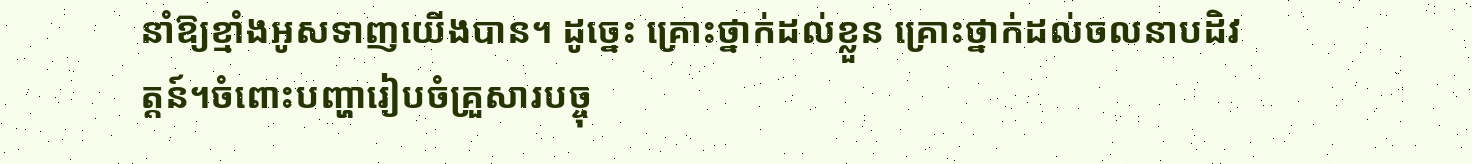នាំឱ្យខ្មាំងអូសទាញយើងបាន។ ដូច្នេះ គ្រោះថ្នាក់ដល់ខ្លួន គ្រោះថ្នាក់ដល់ចលនាបដិវត្ដន៍។ចំពោះបញ្ហារៀបចំគ្រួសារបច្ចុ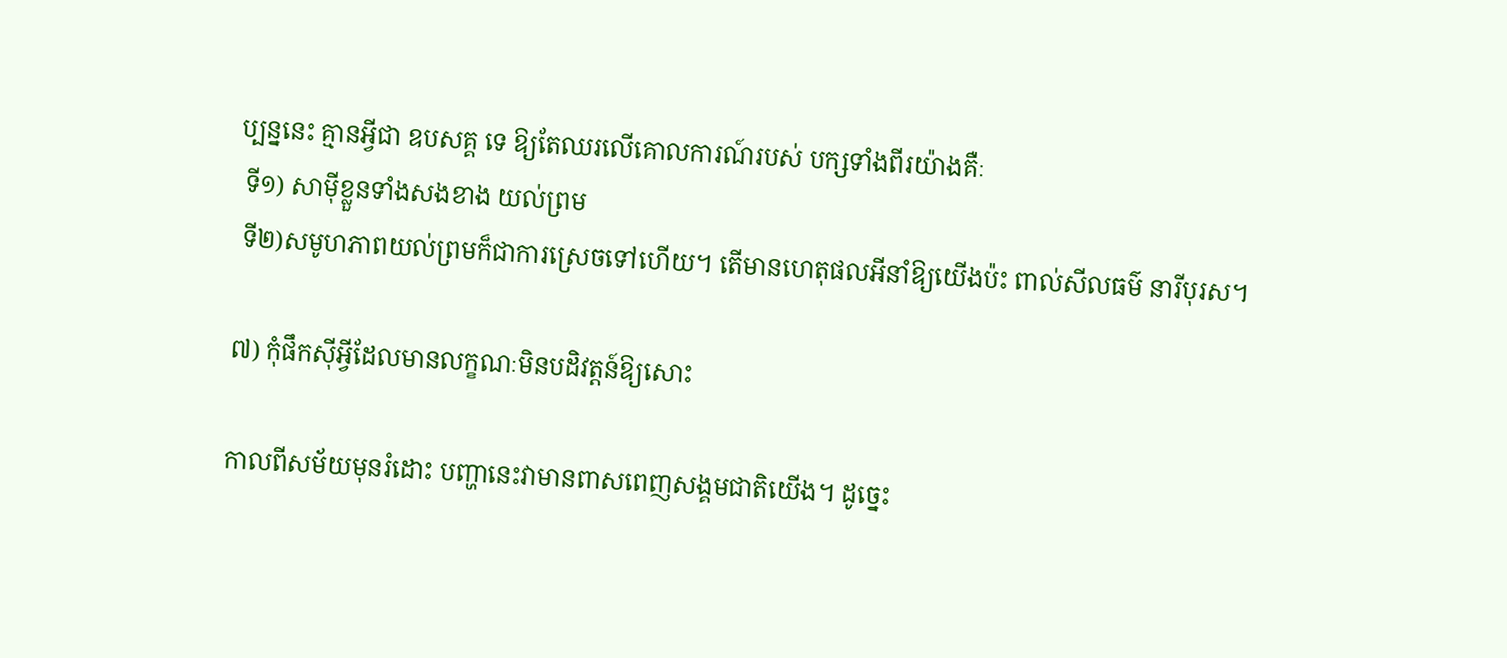ប្បន្ននេះ គ្មានអ្វីជា ឧបសគ្គ ទេ ឱ្យតែឈរលើគោលការណ៍របស់ បក្សទាំងពីរយ៉ាងគឺៈ
 ទី១) សាម៉ីខ្លួនទាំងសងខាង យល់ព្រម
 ទី២)សមូហភាពយល់ព្រមក៏ជាការស្រេចទៅហើយ។ តើមានហេតុផលអីនាំឱ្យយើងប៉ះ ពាល់សីលធម៌ នារីបុរស។

៧) កុំផឹកស៊ីអ្វីដែលមានលក្ខណៈមិនបដិវត្ដន៍ឱ្យសោះ

កាលពីសម័យមុនរំដោះ បញ្ហានេះវាមានពាសពេញសង្គមជាតិយើង។ ដូច្នេះ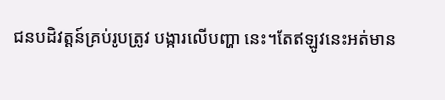ជនបដិវត្ដន៍គ្រប់រូបត្រូវ បង្ការលើបញ្ហា នេះ។តែឥឡូវនេះអត់មាន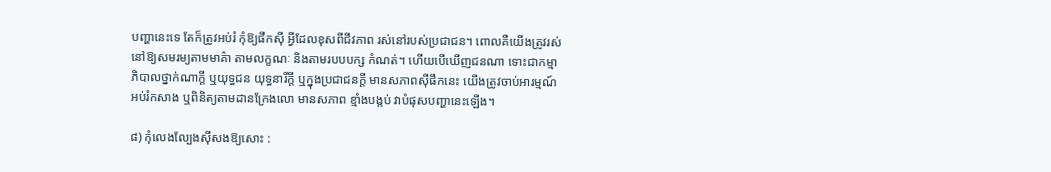បញ្ហានេះទេ តែក៏ត្រូវអប់រំ កុំឱ្យផឹកស៊ី អ្វីដែលខុសពីជីវភាព រស់នៅរបស់ប្រជាជន។ ពោលគឺយើងត្រូវរស់នៅឱ្យសមរម្យតាមមាគ៌ា តាមលក្ខណៈ និងតាមរបបបក្ស កំណត់។ ហើយបើឃើញជនណា ទោះជាកម្មាភិបាលថ្នាក់ណាក្ដី ឬយុទ្ធជន យុទ្ធនារីក្ដី ឬក្នុងប្រជាជនក្ដី មានសភាពស៊ីផឹកនេះ យើងត្រូវចាប់អារម្មណ៍ អប់រំកសាង ឬពិនិត្យតាមដានក្រែងលោ មានសភាព ខ្មាំងបង្កប់ វាបំផុសបញ្ហានេះឡើង។

៨) កុំលេងល្បែងស៊ីសងឱ្យសោះ :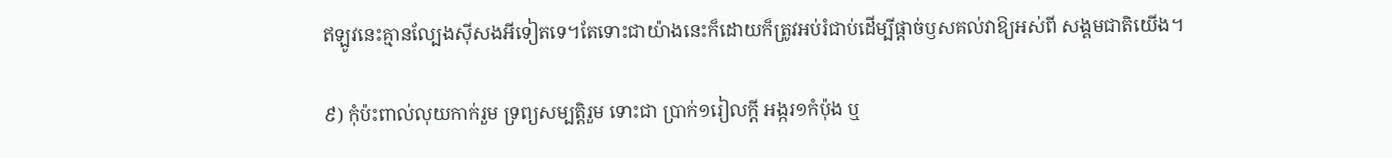ឥឡូវនេះគ្មានល្បែងស៊ីសងអីទៀតទេ។តែទោះជាយ៉ាងនេះក៏ដោយក៏ត្រូវអប់រំជាប់ដើម្បីផ្ដាច់ឫសគល់វាឱ្យអស់ពី សង្គមជាតិយើង។

៩) កុំប៉ះពាល់លុយកាក់រួម ទ្រព្យសម្បត្ដិរួម ទោះជា ប្រាក់១រៀលក្ដី អង្ករ១កំប៉ុង ឬ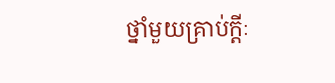ថ្នាំមួយគ្រាប់ក្ដីៈ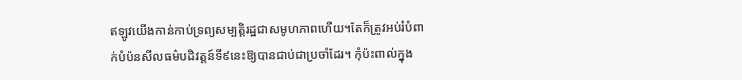ឥឡូវយើងកាន់កាប់ទ្រព្យសម្បត្ដិរដ្ឋជាសមូហភាពហើយ។តែក៏ត្រូវអប់រំបំពាក់បំប៉នសីលធម៌បដិវត្ដន៍ទី៩នេះឱ្យបានជាប់ជាប្រចាំដែរ។ កុំប៉ះពាល់ក្នុង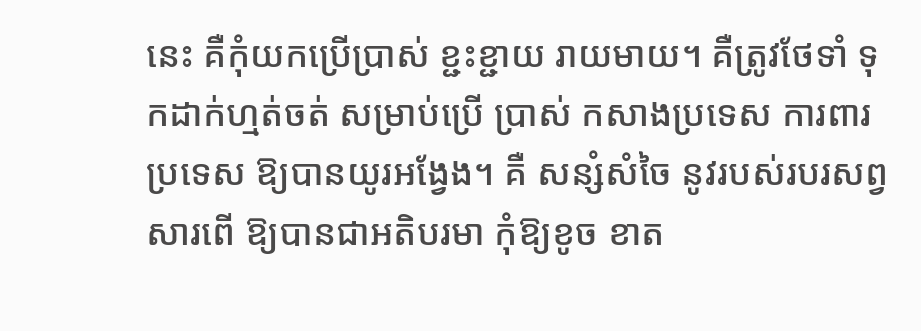នេះ គឺកុំយកប្រើប្រាស់ ខ្ជះខ្ជាយ រាយមាយ។ គឺត្រូវថែទាំ ទុកដាក់ហ្មត់ចត់ សម្រាប់ប្រើ ប្រាស់ កសាងប្រទេស ការពារប្រទេស ឱ្យបានយូរអង្វែង។ គឺ សន្សំសំចៃ នូវរបស់របរសព្វសារពើ ឱ្យបានជាអតិបរមា កុំឱ្យខូច ខាត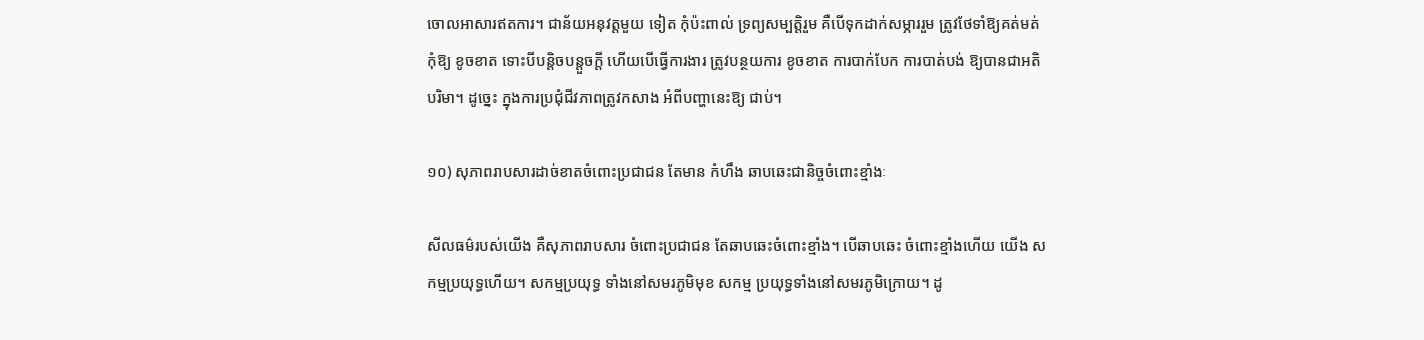ចោលអាសារឥតការ។ ជាន័យអនុវត្ដមួយ ទៀត កុំប៉ះពាល់ ទ្រព្យសម្បត្ដិរួម គឺបើទុកដាក់សម្ភាររួម ត្រូវថែទាំឱ្យគត់មត់ កុំឱ្យ ខូចខាត ទោះបីបន្ដិចបន្ដួចក្ដី ហើយបើធ្វើការងារ ត្រូវបន្ថយការ ខូចខាត ការបាក់បែក ការបាត់បង់ ឱ្យបានជាអតិបរិមា។ ដូច្នេះ ក្នុងការប្រជុំជីវភាពត្រូវកសាង អំពីបញ្ហានេះឱ្យ ជាប់។

១០) សុភាពរាបសារដាច់ខាតចំពោះប្រជាជន តែមាន កំហឹង ឆាបឆេះជានិច្ចចំពោះខ្មាំងៈ

សីលធម៌របស់យើង គឺសុភាពរាបសារ ចំពោះប្រជាជន តែឆាបឆេះចំពោះខ្មាំង។ បើឆាបឆេះ ចំពោះខ្មាំងហើយ យើង សកម្មប្រយុទ្ធហើយ។ សកម្មប្រយុទ្ធ ទាំងនៅសមរភូមិមុខ សកម្ម ប្រយុទ្ធទាំងនៅសមរភូមិក្រោយ។ ដូ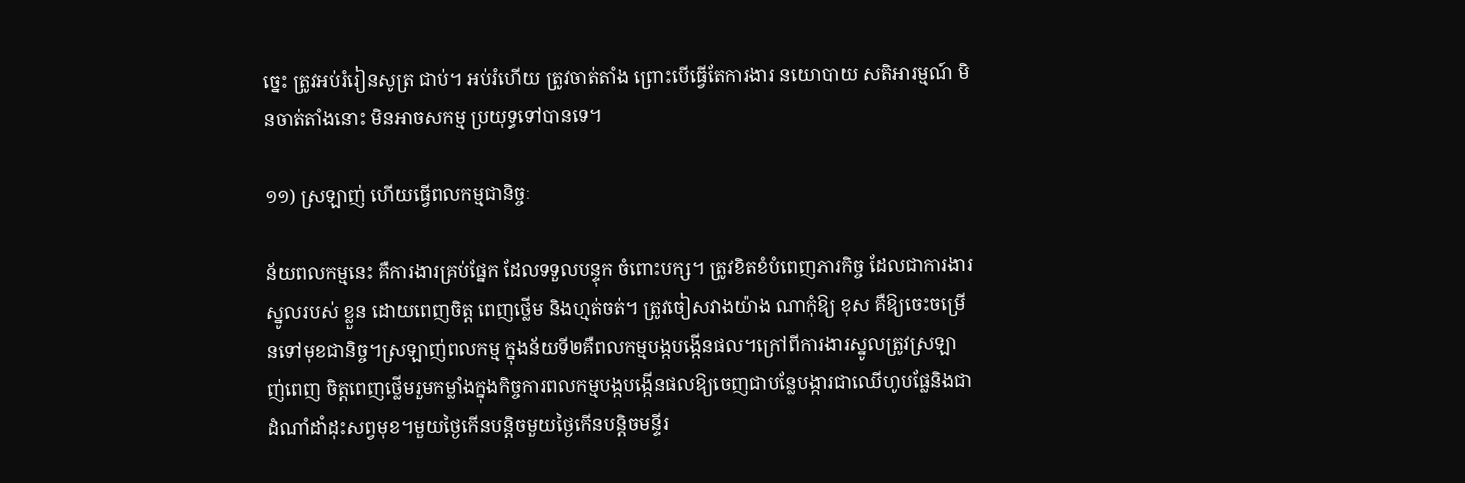ច្នេះ ត្រូវអប់រំរៀនសូត្រ ជាប់។ អប់រំហើយ ត្រូវចាត់តាំង ព្រោះបើធ្វើតែការងារ នយោបាយ សតិអារម្មណ៍ មិនចាត់តាំងនោះ មិនអាចសកម្ម ប្រយុទ្ធទៅបានទេ។

១១) ស្រឡាញ់ ហើយធ្វើពលកម្មជានិច្ចៈ

ន័យពលកម្មនេះ គឺការងារគ្រប់ផ្នែក ដែលទទួលបន្ទុក ចំពោះបក្ស។ ត្រូវខិតខំបំពេញភារកិច្ច ដែលជាការងារស្នូលរបស់ ខ្លួន ដោយពេញចិត្ដ ពេញថ្លើម និងហ្មត់ចត់។ ត្រូវចៀសវាងយ៉ាង ណាកុំឱ្យ ខុស គឺឱ្យចេះចម្រើនទៅមុខជានិច្ច។ស្រឡាញ់ពលកម្ម ក្នុងន័យទី២គឺពលកម្មបង្កបង្កើនផល។ក្រៅពីការងារស្នូលត្រូវស្រឡាញ់ពេញ ចិត្ដពេញថ្លើមរួមកម្លាំងក្នុងកិច្ចការពលកម្មបង្កបង្កើនផលឱ្យចេញជាបន្លែបង្ការជាឈើហូបផ្លែនិងជាដំណាំដាំដុះសព្វមុខ។មួយថ្ងៃកើនបន្ដិចមួយថ្ងៃកើនបន្ដិចមន្ទីរ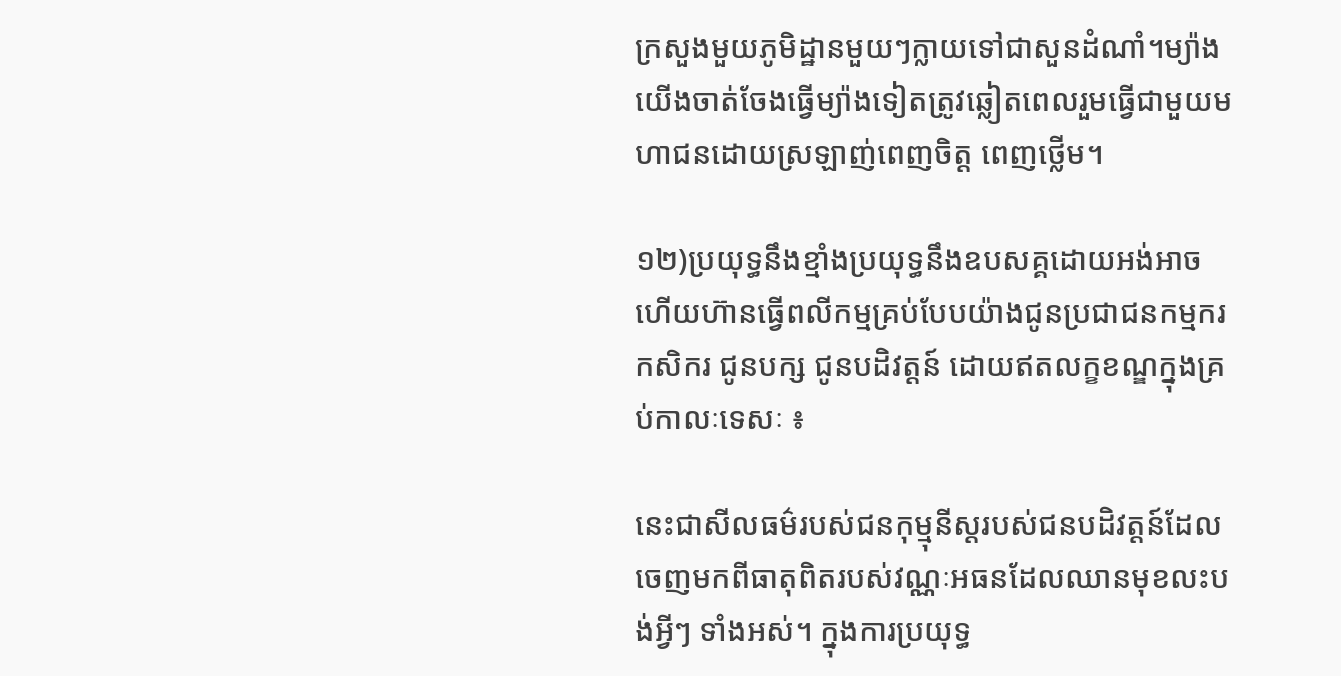ក្រសួងមួយភូមិដ្ឋានមួយៗក្លាយទៅជាសួនដំណាំ។ម្យ៉ាងយើងចាត់ចែងធ្វើម្យ៉ាងទៀតត្រូវឆ្លៀតពេលរួមធ្វើជាមួយមហាជនដោយស្រឡាញ់ពេញចិត្ដ ពេញថ្លើម។

១២)ប្រយុទ្ធនឹងខ្មាំងប្រយុទ្ធនឹងឧបសគ្គដោយអង់អាចហើយហ៊ានធ្វើពលីកម្មគ្រប់បែបយ៉ាងជូនប្រជាជនកម្មករ កសិករ ជូនបក្ស ជូនបដិវត្ដន៍ ដោយឥតលក្ខខណ្ឌក្នុងគ្រប់កាលៈទេសៈ ៖

នេះជាសីលធម៌របស់ជនកុម្មុនីស្ដរបស់ជនបដិវត្ដន៍ដែលចេញមកពីធាតុពិតរបស់វណ្ណៈអធនដែលឈានមុខលះបង់អ្វីៗ ទាំងអស់។ ក្នុងការប្រយុទ្ធ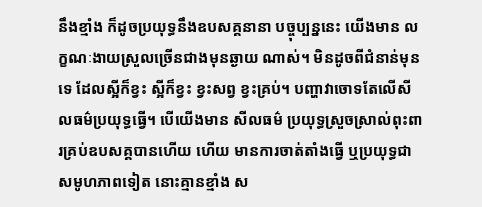នឹងខ្មាំង ក៏ដូចប្រយុទ្ធនឹងឧបសគ្គនានា បច្ចុប្បន្ននេះ យើងមាន លក្ខណៈងាយស្រួលច្រើនជាងមុនឆ្ងាយ ណាស់។ មិនដូចពីជំនាន់មុនទេ ដែលស្អីក៏ខ្វះ ស្អីក៏ខ្វះ ខ្វះសព្វ ខ្វះគ្រប់។ បញ្ហាវាចោទតែលើសីលធម៌ប្រយុទ្ធធ្វើ។ បើយើងមាន សីលធម៌ ប្រយុទ្ធស្រួចស្រាល់ពុះពារគ្រប់ឧបសគ្គបានហើយ ហើយ មានការចាត់តាំងធ្វើ ឬប្រយុទ្ធជាសមូហភាពទៀត នោះគ្មានខ្មាំង ស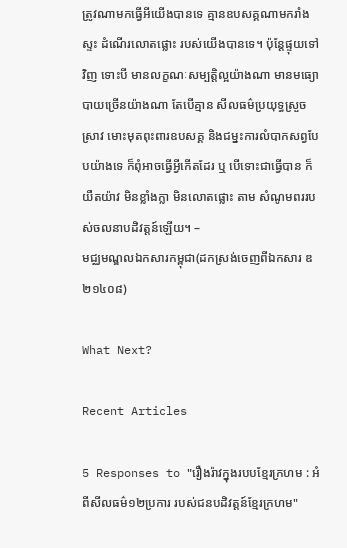ត្រូវណាមកធ្វើអីយើងបានទេ គ្មានឧបសគ្គណាមករាំងស្ទះ ដំណើរលោតផ្លោះ របស់យើងបានទេ។ ប៉ុន្ដែផ្ទុយទៅវិញ ទោះបី មានលក្ខណៈសម្បត្ដិល្អយ៉ាងណា មានមធ្យោបាយច្រើនយ៉ាងណា តែបើគ្មាន សីលធម៌ប្រយុទ្ធស្រួចស្រាវ មោះមុតពុះពារឧបសគ្គ និងជម្នះការលំបាកសព្វបែបយ៉ាងទេ ក៏ពុំអាចធ្វើអ្វីកើតដែរ ឬ បើទោះជាធ្វើបាន ក៏យឺតយ៉ាវ មិនខ្លាំងក្លា មិនលោតផ្លោះ តាម សំណូមពររបស់ចលនាបដិវត្ដន៍ឡើយ។ –
មជ្ឈមណ្ឌលឯកសារកម្ពុជា(ដកស្រង់ចេញពីឯកសារ ឌ២១៤០៨)

What Next?

Recent Articles

5 Responses to "រឿងរ៉ាវក្នុងរបបខ្មែរក្រហម : អំពីសីលធម៌១២ប្រការ របស់ជនបដិវត្ដន៍ខ្មែរក្រហម"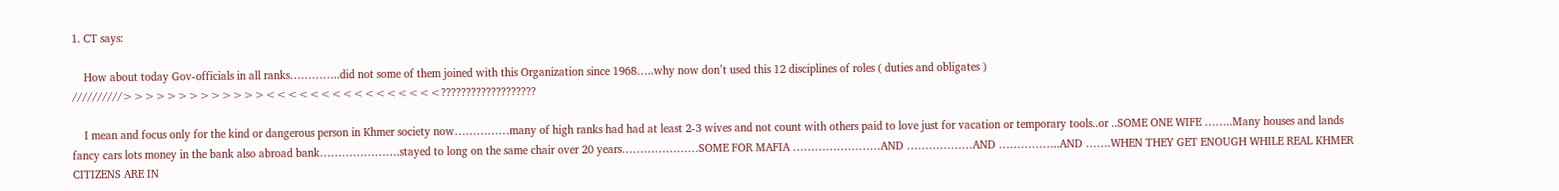1. CT says:

    How about today Gov-officials in all ranks…………..did not some of them joined with this Organization since 1968…..why now don’t used this 12 disciplines of roles ( duties and obligates ) //////////>>>>>>>>>>>>><<<<<<<<<<<<<<<<???????????????????

    I mean and focus only for the kind or dangerous person in Khmer society now……………many of high ranks had had at least 2-3 wives and not count with others paid to love just for vacation or temporary tools..or ..SOME ONE WIFE ……..Many houses and lands fancy cars lots money in the bank also abroad bank………………….stayed to long on the same chair over 20 years…………………SOME FOR MAFIA ……………………AND ………………AND ……………..AND …….WHEN THEY GET ENOUGH WHILE REAL KHMER CITIZENS ARE IN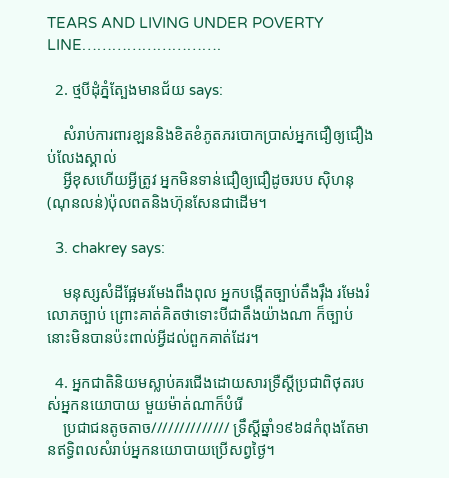TEARS AND LIVING UNDER POVERTY LINE……………………….

  2. ថ្មបីដុំភ្នំត្បែងមានជ័យ says:

    សំរាប់ការពារខ្ឡននិងខិតខំភូតភរបោកប្រាស់អ្នកជឿឲ្យជឿងប់លែងស្គាល់
    អ្វីខុសហើយអ្វីត្រូវ អ្នកមិនទាន់ជឿឲ្យជឿដូចរបប ស៊ិហនុ(ណុនលន់)ប៉ុលពតនិងហ៊ុនសែនជាដើម។

  3. chakrey says:

    មនុស្សសំដីផ្អែមរមែងពឹងពុល អ្នកបង្កើតច្បាប់តឹងរ៉ឹង រមែងរំលោភច្បាប់ ព្រោះគាត់គិតថាទោះបីជាតឹងយ៉ាងណា ក៏ច្បាប់នោះមិនបានប៉ះពាល់អ្វីដល់ពួកគាត់ដែរ។

  4. អ្នកជាតិនិយមស្លាប់គរជើងដោយសារទ្រឺស្តីប្រជាពិថុតរបស់អ្នកនយោបាយ មួយម៉ាត់ណាក៏បំរើ
    ប្រជាជនតូចតាច////////////// ទ្រឹស្តីឆ្នាំ១៩៦៨កំពុងតែមានឥទ្ធិពលសំរាប់អ្នកនយោបាយប្រើសព្វថ្ងៃ។